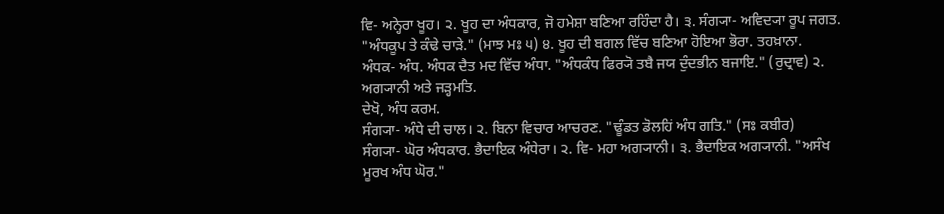ਵਿ- ਅਨ੍ਹੇਰਾ ਖੂਹ। ੨. ਖੂਹ ਦਾ ਅੰਧਕਾਰ, ਜੋ ਹਮੇਸ਼ਾ ਬਣਿਆ ਰਹਿੰਦਾ ਹੈ। ੩. ਸੰਗ੍ਯਾ- ਅਵਿਦ੍ਯਾ ਰੂਪ ਜਗਤ. "ਅੰਧਕੂਪ ਤੇ ਕੰਢੇ ਚਾੜੇ." (ਮਾਝ ਮਃ ੫) ੪. ਖੂਹ ਦੀ ਬਗਲ ਵਿੱਚ ਬਣਿਆ ਹੋਇਆ ਭੋਰਾ. ਤਹਖ਼ਾਨਾ.
ਅੰਧਕ- ਅੰਧ. ਅੰਧਕ ਦੈਤ ਮਦ ਵਿੱਚ ਅੰਧਾ. "ਅੰਧਕੰਧ ਫਿਰ੍ਯੋ ਤਬੈ ਜਯ ਦੁੰਦਭੀਨ ਬਜਾਇ." (ਰੁਦ੍ਰਾਵ) ੨. ਅਗ੍ਯਾਨੀ ਅਤੇ ਜੜ੍ਹਮਤਿ.
ਦੇਖੋ, ਅੰਧ ਕਰਮ.
ਸੰਗ੍ਯਾ- ਅੰਧੇ ਦੀ ਚਾਲ। ੨. ਬਿਨਾ ਵਿਚਾਰ ਆਚਰਣ. "ਢੂੰਡਤ ਡੋਲਹਿਂ ਅੰਧ ਗਤਿ." (ਸਃ ਕਬੀਰ)
ਸੰਗ੍ਯਾ- ਘੋਰ ਅੰਧਕਾਰ. ਭੈਦਾਇਕ ਅੰਧੇਰਾ। ੨. ਵਿ- ਮਹਾ ਅਗ੍ਯਾਨੀ। ੩. ਭੈਦਾਇਕ ਅਗ੍ਯਾਨੀ. "ਅਸੰਖ ਮੂਰਖ ਅੰਧ ਘੋਰ."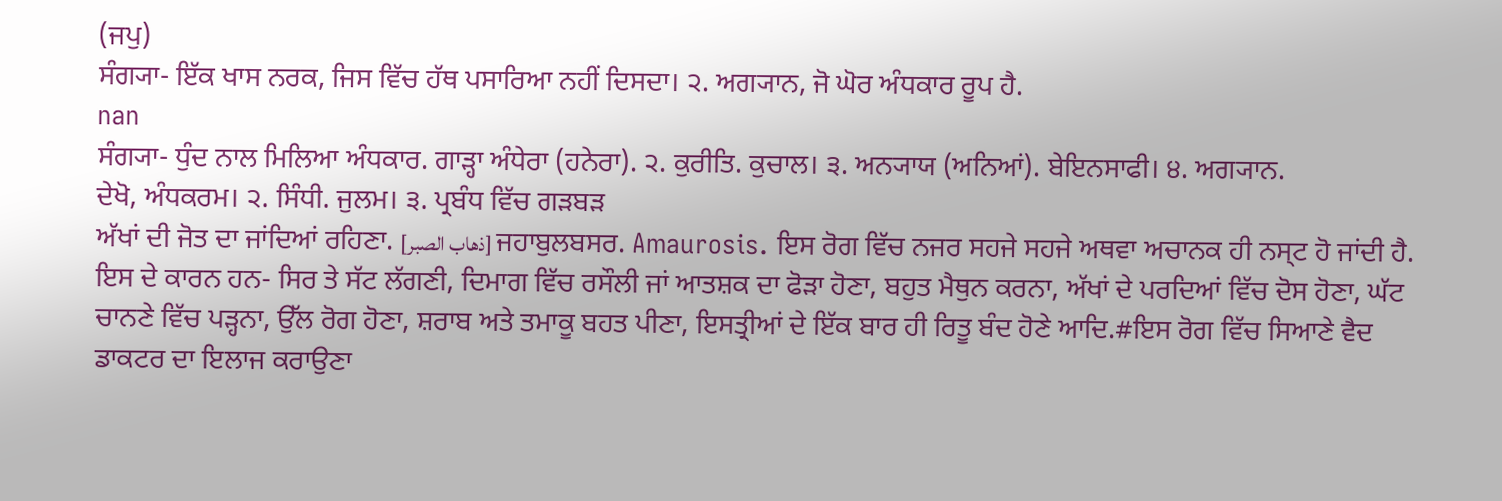(ਜਪੁ)
ਸੰਗ੍ਯਾ- ਇੱਕ ਖਾਸ ਨਰਕ, ਜਿਸ ਵਿੱਚ ਹੱਥ ਪਸਾਰਿਆ ਨਹੀਂ ਦਿਸਦਾ। ੨. ਅਗ੍ਯਾਨ, ਜੋ ਘੋਰ ਅੰਧਕਾਰ ਰੂਪ ਹੈ.
nan
ਸੰਗ੍ਯਾ- ਧੁੰਦ ਨਾਲ ਮਿਲਿਆ ਅੰਧਕਾਰ. ਗਾੜ੍ਹਾ ਅੰਧੇਰਾ (ਹਨੇਰਾ). ੨. ਕੁਰੀਤਿ. ਕੁਚਾਲ। ੩. ਅਨ੍ਯਾਯ (ਅਨਿਆਂ). ਬੇਇਨਸਾਫੀ। ੪. ਅਗ੍ਯਾਨ.
ਦੇਖੋ, ਅੰਧਕਰਮ। ੨. ਸਿੰਧੀ. ਜੁਲਮ। ੩. ਪ੍ਰਬੰਧ ਵਿੱਚ ਗੜਬੜ
ਅੱਖਾਂ ਦੀ ਜੋਤ ਦਾ ਜਾਂਦਿਆਂ ਰਹਿਣਾ. [ذهاب الصبر] ਜਹਾਬੁਲਬਸਰ. Amaurosis. ਇਸ ਰੋਗ ਵਿੱਚ ਨਜਰ ਸਹਜੇ ਸਹਜੇ ਅਥਵਾ ਅਚਾਨਕ ਹੀ ਨਸ੍ਟ ਹੋ ਜਾਂਦੀ ਹੈ. ਇਸ ਦੇ ਕਾਰਨ ਹਨ- ਸਿਰ ਤੇ ਸੱਟ ਲੱਗਣੀ, ਦਿਮਾਗ ਵਿੱਚ ਰਸੌਲੀ ਜਾਂ ਆਤਸ਼ਕ ਦਾ ਫੋੜਾ ਹੋਣਾ, ਬਹੁਤ ਮੈਥੁਨ ਕਰਨਾ, ਅੱਖਾਂ ਦੇ ਪਰਦਿਆਂ ਵਿੱਚ ਦੋਸ ਹੋਣਾ, ਘੱਟ ਚਾਨਣੇ ਵਿੱਚ ਪੜ੍ਹਨਾ, ਉੱਲ ਰੋਗ ਹੋਣਾ, ਸ਼ਰਾਬ ਅਤੇ ਤਮਾਕੂ ਬਹਤ ਪੀਣਾ, ਇਸਤ੍ਰੀਆਂ ਦੇ ਇੱਕ ਬਾਰ ਹੀ ਰਿਤੂ ਬੰਦ ਹੋਣੇ ਆਦਿ.#ਇਸ ਰੋਗ ਵਿੱਚ ਸਿਆਣੇ ਵੈਦ ਡਾਕਟਰ ਦਾ ਇਲਾਜ ਕਰਾਉਣਾ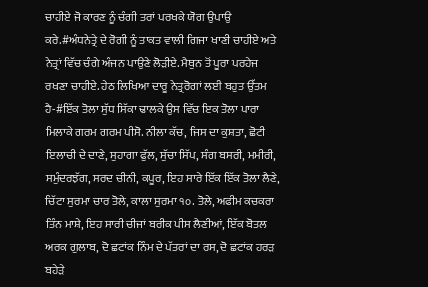ਚਾਹੀਏ ਜੋ ਕਾਰਣ ਨੂੰ ਚੰਗੀ ਤਰਾਂ ਪਰਖਕੇ ਯੋਗ ਉਪਾਉ ਕਰੇ.#ਅੰਧਨੇਤ੍ਰੇ ਦੇ ਰੋਗੀ ਨੂੰ ਤਾਕਤ ਵਾਲੀ ਗਿਜਾ ਖਾਣੀ ਚਾਹੀਏ ਅਤੇ ਨੇਤ੍ਰਾਂ ਵਿੱਚ ਚੰਗੇ ਅੰਜਨ ਪਾਉਣੇ ਲੋੜੀਏ. ਮੈਥੁਨ ਤੋਂ ਪੂਰਾ ਪਰਹੇਜ ਰਖਣਾ ਚਾਹੀਏ. ਹੇਠ ਲਿਖਿਆ ਦਾਰੂ ਨੇਤ੍ਰਰੋਗਾਂ ਲਈ ਬਹੁਤ ਉੱਤਮ ਹੈ-#ਇੱਕ ਤੋਲਾ ਸੁੱਧ ਸਿੱਕਾ ਢਾਲਕੇ ਉਸ ਵਿੱਚ ਇਕ ਤੋਲਾ ਪਾਰਾ ਮਿਲਾਕੇ ਗਰਮ ਗਰਮ ਪੀਸੋ. ਨੀਲਾ ਕੱਚ, ਜਿਸ ਦਾ ਕੁਸ਼ਤਾ, ਛੋਟੀ ਇਲਾਚੀ ਦੇ ਦਾਣੇ, ਸੁਹਾਗਾ ਫੁੱਲ, ਸੁੱਚਾ ਸਿੱਪ, ਸੰਗ ਬਸਰੀ, ਮਮੀਰੀ, ਸਮੁੰਦਰਝੱਗ, ਸਰਦ ਚੀਨੀ, ਕਪੂਰ, ਇਹ ਸਾਰੇ ਇੱਕ ਇੱਕ ਤੋਲਾ ਲੈਣੇ, ਚਿੱਟਾ ਸੁਰਮਾ ਚਾਰ ਤੋਲੇ, ਕਾਲਾ ਸੁਰਮਾ ੧੦. ਤੋਲੇ, ਅਫੀਮ ਕਚਕਰਾ ਤਿੰਨ ਮਾਸ਼ੇ, ਇਹ ਸਾਰੀ ਚੀਜਾਂ ਬਰੀਕ ਪੀਸ ਲੈਣੀਆਂ, ਇੱਕ ਬੋਤਲ ਅਰਕ ਗੁਲਾਬ, ਦੋ ਛਟਾਂਕ ਨਿੰਮ ਦੇ ਪੱਤਰਾਂ ਦਾ ਰਸ, ਦੋ ਛਟਾਂਕ ਹਰੜ ਬਹੇੜੇ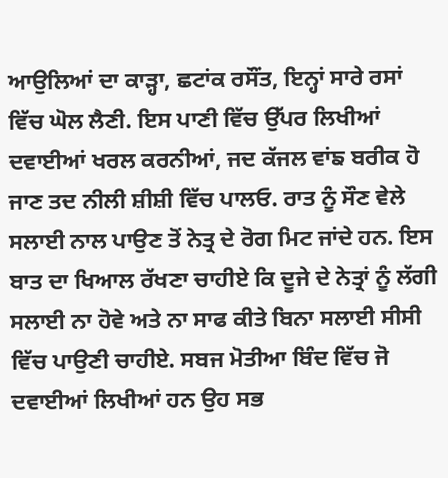ਆਉਲਿਆਂ ਦਾ ਕਾੜ੍ਹਾ, ਛਟਾਂਕ ਰਸੌਂਤ, ਇਨ੍ਹਾਂ ਸਾਰੇ ਰਸਾਂ ਵਿੱਚ ਘੋਲ ਲੈਣੀ. ਇਸ ਪਾਣੀ ਵਿੱਚ ਉੱਪਰ ਲਿਖੀਆਂ ਦਵਾਈਆਂ ਖਰਲ ਕਰਨੀਆਂ, ਜਦ ਕੱਜਲ ਵਾਂਙ ਬਰੀਕ ਹੋ ਜਾਣ ਤਦ ਨੀਲੀ ਸ਼ੀਸ਼ੀ ਵਿੱਚ ਪਾਲਓ. ਰਾਤ ਨੂੰ ਸੌਣ ਵੇਲੇ ਸਲਾਈ ਨਾਲ ਪਾਉਣ ਤੋਂ ਨੇਤ੍ਰ ਦੇ ਰੋਗ ਮਿਟ ਜਾਂਦੇ ਹਨ. ਇਸ ਬਾਤ ਦਾ ਖਿਆਲ ਰੱਖਣਾ ਚਾਹੀਏ ਕਿ ਦੂਜੇ ਦੇ ਨੇਤ੍ਰਾਂ ਨੂੰ ਲੱਗੀ ਸਲਾਈ ਨਾ ਹੋਵੇ ਅਤੇ ਨਾ ਸਾਫ ਕੀਤੇ ਬਿਨਾ ਸਲਾਈ ਸੀਸੀ ਵਿੱਚ ਪਾਉਣੀ ਚਾਹੀਏ. ਸਬਜ ਮੋਤੀਆ ਬਿੰਦ ਵਿੱਚ ਜੋ ਦਵਾਈਆਂ ਲਿਖੀਆਂ ਹਨ ਉਹ ਸਭ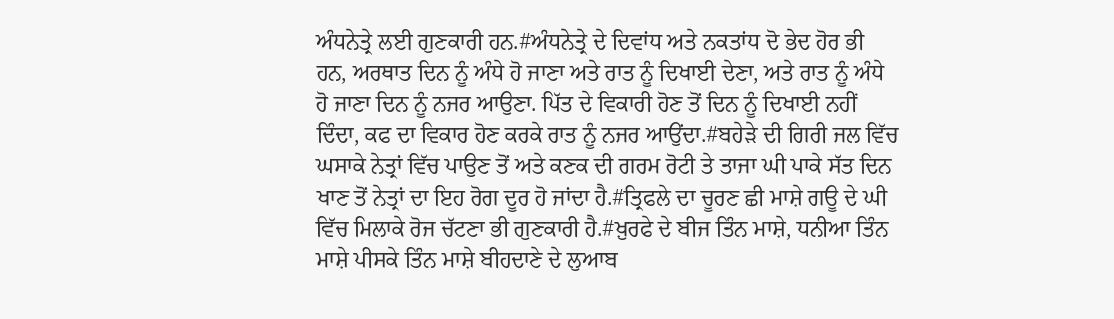ਅੰਧਨੇਤ੍ਰੇ ਲਈ ਗੁਣਕਾਰੀ ਹਨ.#ਅੰਧਨੇਤ੍ਰੇ ਦੇ ਦਿਵਾਂਧ ਅਤੇ ਨਕਤਾਂਧ ਦੋ ਭੇਦ ਹੋਰ ਭੀ ਹਨ, ਅਰਥਾਤ ਦਿਨ ਨੂੰ ਅੰਧੇ ਹੋ ਜਾਣਾ ਅਤੇ ਰਾਤ ਨੂੰ ਦਿਖਾਈ ਦੇਣਾ, ਅਤੇ ਰਾਤ ਨੂੰ ਅੰਧੇ ਹੋ ਜਾਣਾ ਦਿਨ ਨੂੰ ਨਜਰ ਆਉਣਾ. ਪਿੱਤ ਦੇ ਵਿਕਾਰੀ ਹੋਣ ਤੋਂ ਦਿਨ ਨੂੰ ਦਿਖਾਈ ਨਹੀਂ ਦਿੰਦਾ, ਕਫ ਦਾ ਵਿਕਾਰ ਹੋਣ ਕਰਕੇ ਰਾਤ ਨੂੰ ਨਜਰ ਆਉਂਦਾ.#ਬਹੇੜੇ ਦੀ ਗਿਰੀ ਜਲ ਵਿੱਚ ਘਸਾਕੇ ਨੇਤ੍ਰਾਂ ਵਿੱਚ ਪਾਉਣ ਤੋਂ ਅਤੇ ਕਣਕ ਦੀ ਗਰਮ ਰੋਟੀ ਤੇ ਤਾਜਾ ਘੀ ਪਾਕੇ ਸੱਤ ਦਿਨ ਖਾਣ ਤੋਂ ਨੇਤ੍ਰਾਂ ਦਾ ਇਹ ਰੋਗ ਦੂਰ ਹੋ ਜਾਂਦਾ ਹੈ.#ਤ੍ਰਿਫਲੇ ਦਾ ਚੂਰਣ ਛੀ ਮਾਸ਼ੇ ਗਊ ਦੇ ਘੀ ਵਿੱਚ ਮਿਲਾਕੇ ਰੋਜ ਚੱਟਣਾ ਭੀ ਗੁਣਕਾਰੀ ਹੈ.#ਖ਼ੁਰਫੇ ਦੇ ਬੀਜ ਤਿੰਨ ਮਾਸ਼ੇ, ਧਨੀਆ ਤਿੰਨ ਮਾਸ਼ੇ ਪੀਸਕੇ ਤਿੰਨ ਮਾਸ਼ੇ ਬੀਹਦਾਣੇ ਦੇ ਲੁਆਬ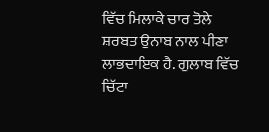ਵਿੱਚ ਮਿਲਾਕੇ ਚਾਰ ਤੋਲੇ ਸ਼ਰਬਤ ਉਨਾਬ ਨਾਲ ਪੀਣਾ ਲਾਭਦਾਇਕ ਹੈ. ਗੁਲਾਬ ਵਿੱਚ ਚਿੱਟਾ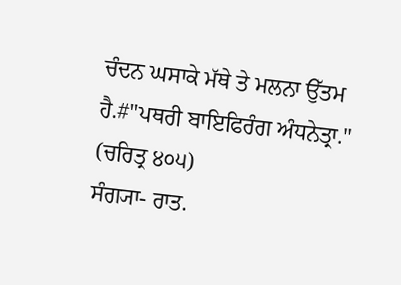ਚੰਦਨ ਘਸਾਕੇ ਮੱਥੇ ਤੇ ਮਲਨਾ ਉੱਤਮ ਹੈ.#"ਪਥਰੀ ਬਾਇਫਿਰੰਗ ਅੰਧਨੇਤ੍ਰਾ." (ਚਰਿਤ੍ਰ ੪੦੫)
ਸੰਗ੍ਯਾ- ਰਾਤ.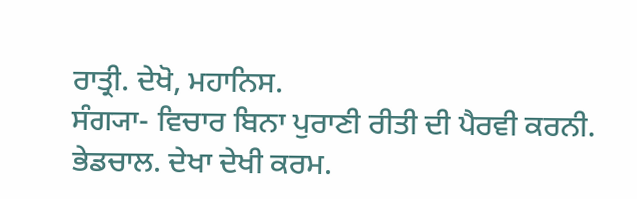ਰਾਤ੍ਰੀ. ਦੇਖੋ, ਮਹਾਨਿਸ.
ਸੰਗ੍ਯਾ- ਵਿਚਾਰ ਬਿਨਾ ਪੁਰਾਣੀ ਰੀਤੀ ਦੀ ਪੈਰਵੀ ਕਰਨੀ. ਭੇਡਚਾਲ. ਦੇਖਾ ਦੇਖੀ ਕਰਮ.